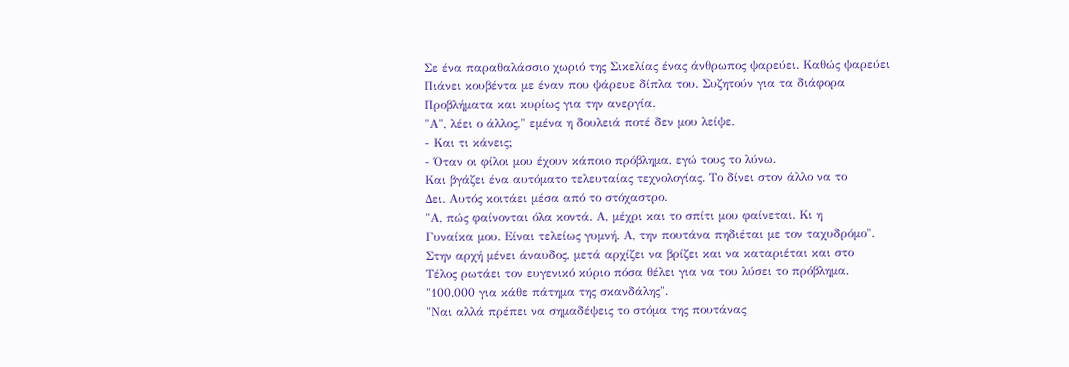Σε ένα παραθαλάσσιο χωριό της Σικελίας ένας άνθρωπος ψαρεύει. Καθώς ψαρεύει
Πιάνει κουβέντα με έναν που ψάρευε δίπλα του. Συζητούν για τα διάφορα
Προβλήματα και κυρίως για την ανεργία.
"Α", λέει ο άλλος," εμένα η δουλειά ποτέ δεν μου λείψε.
- Και τι κάνεις;
- Όταν οι φίλοι μου έχουν κάποιο πρόβλημα, εγώ τους το λύνω.
Και βγάζει ένα αυτόματο τελευταίας τεχνολογίας. Το δίνει στον άλλο να το
Δει. Αυτός κοιτάει μέσα από το στόχαστρο.
"Α, πώς φαίνονται όλα κοντά. Α, μέχρι και το σπίτι μου φαίνεται. Κι η
Γυναίκα μου. Είναι τελείως γυμνή. Α, την πουτάνα πηδιέται με τον ταχυδρόμο".
Στην αρχή μένει άναυδος, μετά αρχίζει να βρίζει και να καταριέται και στο
Τέλος ρωτάει τον ευγενικό κύριο πόσα θέλει για να του λύσει το πρόβλημα.
"100.000 για κάθε πάτημα της σκανδάλης".
"Ναι αλλά πρέπει να σημαδέψεις το στόμα της πουτάνας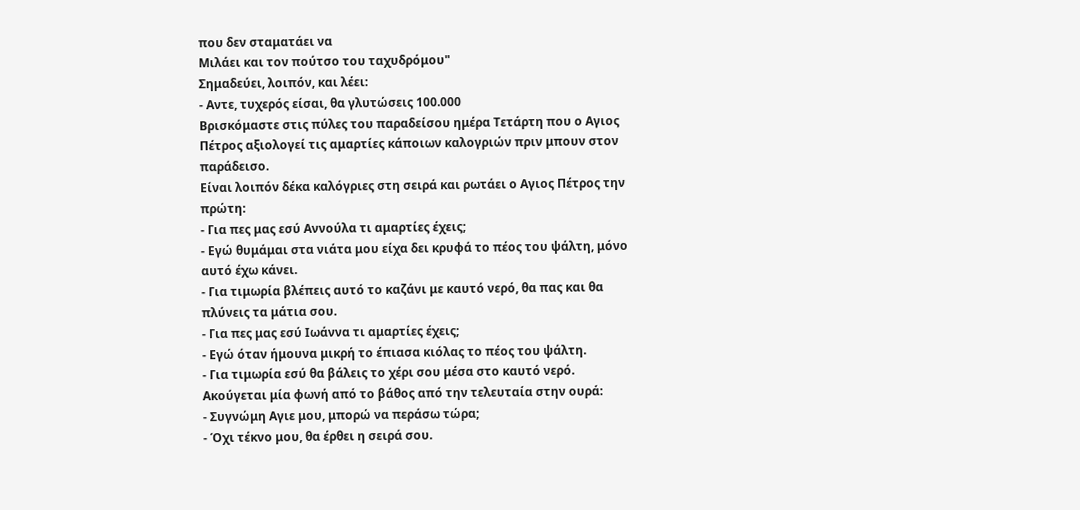που δεν σταματάει να
Μιλάει και τον πούτσο του ταχυδρόμου"
Σημαδεύει, λοιπόν, και λέει:
- Αντε, τυχερός είσαι, θα γλυτώσεις 100.000
Βρισκόμαστε στις πύλες του παραδείσου ημέρα Τετάρτη που ο Αγιος Πέτρος αξιολογεί τις αμαρτίες κάποιων καλογριών πριν μπουν στον παράδεισο.
Είναι λοιπόν δέκα καλόγριες στη σειρά και ρωτάει ο Αγιος Πέτρος την πρώτη:
- Για πες μας εσύ Αννούλα τι αμαρτίες έχεις;
- Εγώ θυμάμαι στα νιάτα μου είχα δει κρυφά το πέος του ψάλτη, μόνο αυτό έχω κάνει.
- Για τιμωρία βλέπεις αυτό το καζάνι με καυτό νερό, θα πας και θα πλύνεις τα μάτια σου.
- Για πες μας εσύ Ιωάννα τι αμαρτίες έχεις;
- Εγώ όταν ήμουνα μικρή το έπιασα κιόλας το πέος του ψάλτη.
- Για τιμωρία εσύ θα βάλεις το χέρι σου μέσα στο καυτό νερό.
Ακούγεται μία φωνή από το βάθος από την τελευταία στην ουρά:
- Συγνώμη Αγιε μου, μπορώ να περάσω τώρα;
- Όχι τέκνο μου, θα έρθει η σειρά σου.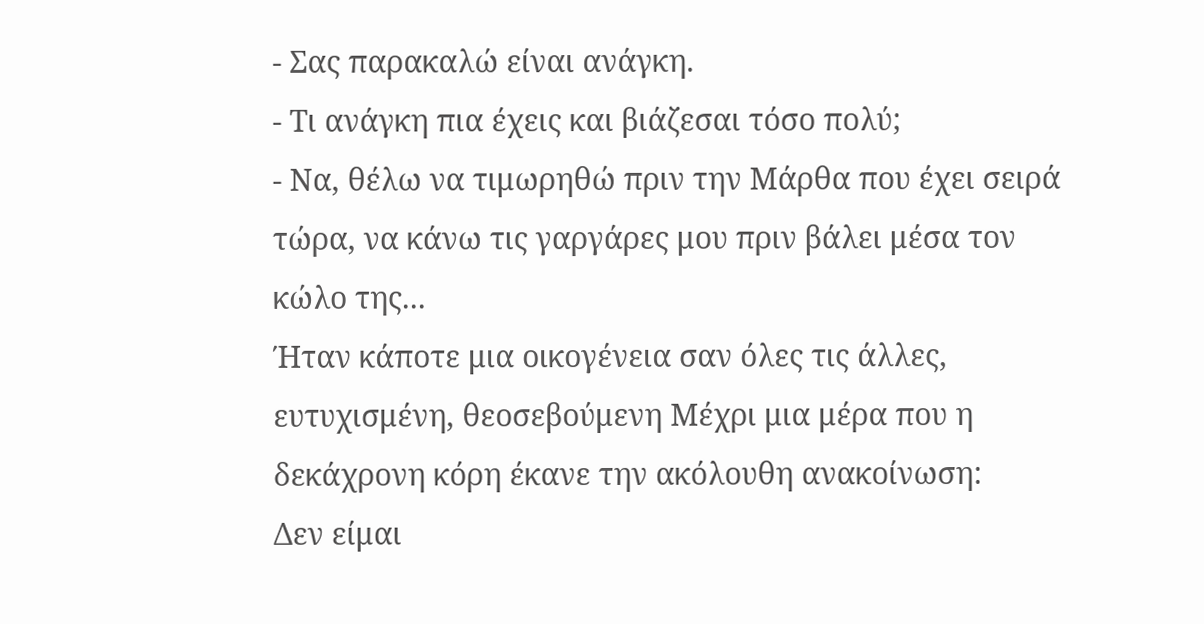- Σας παρακαλώ είναι ανάγκη.
- Τι ανάγκη πια έχεις και βιάζεσαι τόσο πολύ;
- Να, θέλω να τιμωρηθώ πριν την Μάρθα που έχει σειρά τώρα, να κάνω τις γαργάρες μου πριν βάλει μέσα τον κώλο της...
Ήταν κάποτε μια οικογένεια σαν όλες τις άλλες, ευτυχισμένη, θεοσεβούμενη Μέχρι μια μέρα που η δεκάχρονη κόρη έκανε την ακόλουθη ανακοίνωση:
Δεν είμαι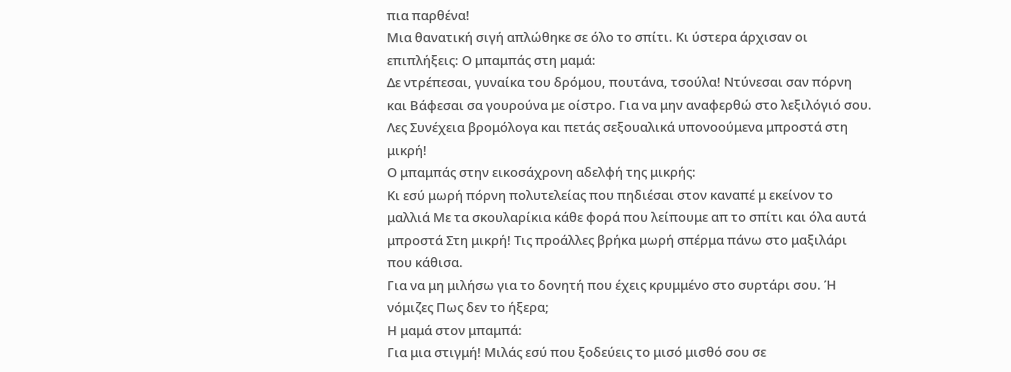πια παρθένα!
Μια θανατική σιγή απλώθηκε σε όλο το σπίτι. Κι ύστερα άρχισαν οι επιπλήξεις: Ο μπαμπάς στη μαμά:
Δε ντρέπεσαι, γυναίκα του δρόμου, πουτάνα, τσούλα! Ντύνεσαι σαν πόρνη και Βάφεσαι σα γουρούνα με οίστρο. Για να μην αναφερθώ στο λεξιλόγιό σου. Λες Συνέχεια βρομόλογα και πετάς σεξουαλικά υπονοούμενα μπροστά στη μικρή!
Ο μπαμπάς στην εικοσάχρονη αδελφή της μικρής:
Κι εσύ μωρή πόρνη πολυτελείας που πηδιέσαι στον καναπέ μ εκείνον το μαλλιά Με τα σκουλαρίκια κάθε φορά που λείπουμε απ το σπίτι και όλα αυτά μπροστά Στη μικρή! Τις προάλλες βρήκα μωρή σπέρμα πάνω στο μαξιλάρι που κάθισα.
Για να μη μιλήσω για το δονητή που έχεις κρυμμένο στο συρτάρι σου. Ή νόμιζες Πως δεν το ήξερα;
Η μαμά στον μπαμπά:
Για μια στιγμή! Μιλάς εσύ που ξοδεύεις το μισό μισθό σου σε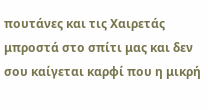πουτάνες και τις Χαιρετάς μπροστά στο σπίτι μας και δεν σου καίγεται καρφί που η μικρή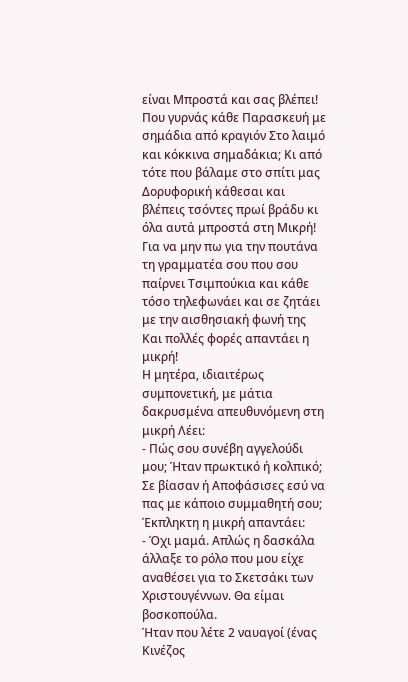είναι Μπροστά και σας βλέπει! Που γυρνάς κάθε Παρασκευή με σημάδια από κραγιόν Στο λαιμό και κόκκινα σημαδάκια; Κι από τότε που βάλαμε στο σπίτι μας Δορυφορική κάθεσαι και βλέπεις τσόντες πρωί βράδυ κι όλα αυτά μπροστά στη Μικρή! Για να μην πω για την πουτάνα τη γραμματέα σου που σου παίρνει Τσιμπούκια και κάθε τόσο τηλεφωνάει και σε ζητάει με την αισθησιακή φωνή της Και πολλές φορές απαντάει η μικρή!
Η μητέρα, ιδιαιτέρως συμπονετική, με μάτια δακρυσμένα απευθυνόμενη στη μικρή Λέει:
- Πώς σου συνέβη αγγελούδι μου; Ήταν πρωκτικό ή κολπικό; Σε βίασαν ή Αποφάσισες εσύ να πας με κάποιο συμμαθητή σου;
Έκπληκτη η μικρή απαντάει:
- Όχι μαμά. Απλώς η δασκάλα άλλαξε το ρόλο που μου είχε αναθέσει για το Σκετσάκι των Χριστουγέννων. Θα είμαι βοσκοπούλα.
Ήταν που λέτε 2 ναυαγοί (ένας Κινέζος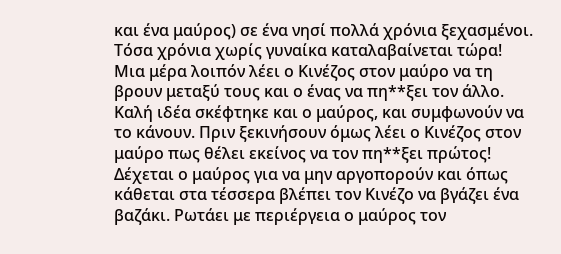και ένα μαύρος) σε ένα νησί πολλά χρόνια ξεχασμένοι. Τόσα χρόνια χωρίς γυναίκα καταλαβαίνεται τώρα!
Μια μέρα λοιπόν λέει ο Κινέζος στον μαύρο να τη βρουν μεταξύ τους και ο ένας να πη**ξει τον άλλο. Καλή ιδέα σκέφτηκε και ο μαύρος, και συμφωνούν να το κάνουν. Πριν ξεκινήσουν όμως λέει ο Κινέζος στον μαύρο πως θέλει εκείνος να τον πη**ξει πρώτος! Δέχεται ο μαύρος για να μην αργοπορούν και όπως κάθεται στα τέσσερα βλέπει τον Κινέζο να βγάζει ένα βαζάκι. Ρωτάει με περιέργεια ο μαύρος τον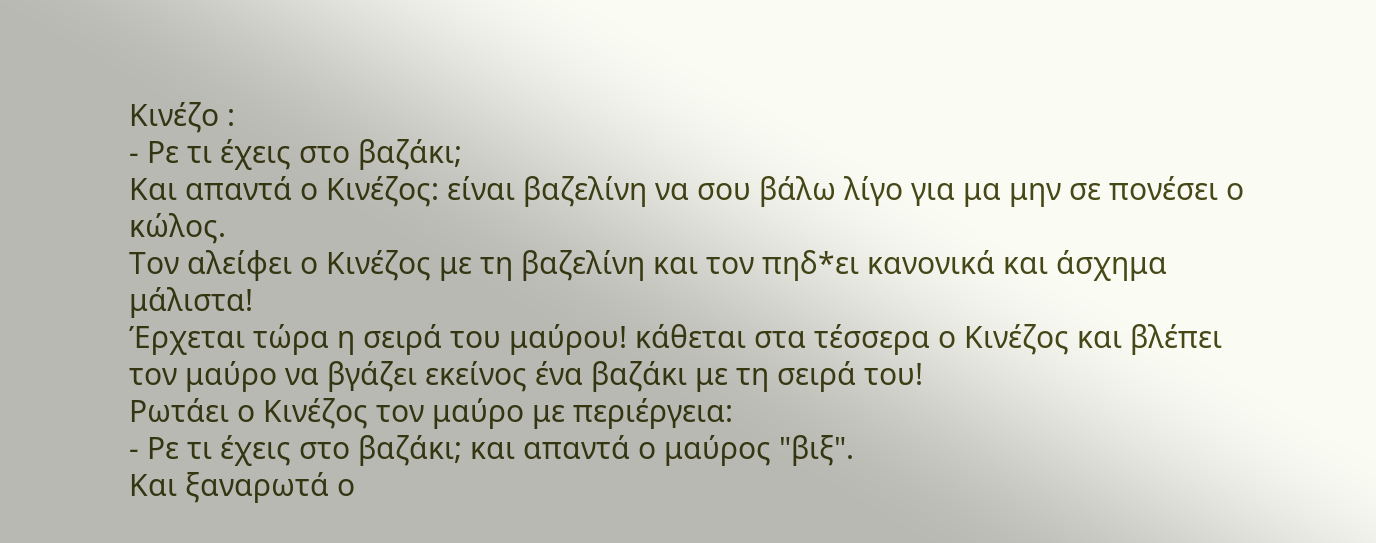Κινέζο :
- Ρε τι έχεις στο βαζάκι;
Και απαντά ο Κινέζος: είναι βαζελίνη να σου βάλω λίγο για μα μην σε πονέσει ο κώλος.
Τον αλείφει ο Κινέζος με τη βαζελίνη και τον πηδ*ει κανονικά και άσχημα μάλιστα!
Έρχεται τώρα η σειρά του μαύρου! κάθεται στα τέσσερα ο Κινέζος και βλέπει τον μαύρο να βγάζει εκείνος ένα βαζάκι με τη σειρά του!
Ρωτάει ο Κινέζος τον μαύρο με περιέργεια:
- Ρε τι έχεις στο βαζάκι; και απαντά ο μαύρος "βιξ".
Και ξαναρωτά ο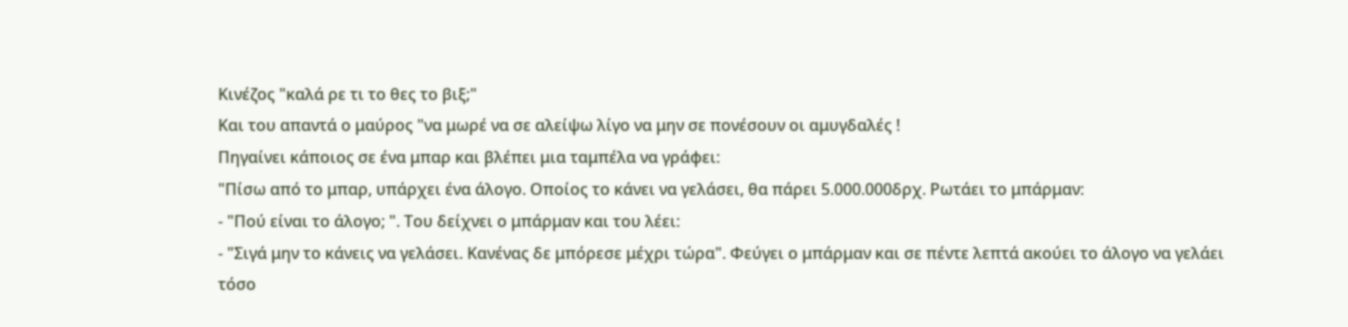Κινέζος "καλά ρε τι το θες το βιξ;"
Και του απαντά ο μαύρος "να μωρέ να σε αλείψω λίγο να μην σε πονέσουν οι αμυγδαλές !
Πηγαίνει κάποιος σε ένα μπαρ και βλέπει μια ταμπέλα να γράφει:
"Πίσω από το μπαρ, υπάρχει ένα άλογο. Οποίος το κάνει να γελάσει, θα πάρει 5.000.000δρχ. Ρωτάει το μπάρμαν:
- "Πού είναι το άλογο; ". Του δείχνει ο μπάρμαν και του λέει:
- "Σιγά μην το κάνεις να γελάσει. Κανένας δε μπόρεσε μέχρι τώρα". Φεύγει ο μπάρμαν και σε πέντε λεπτά ακούει το άλογο να γελάει τόσο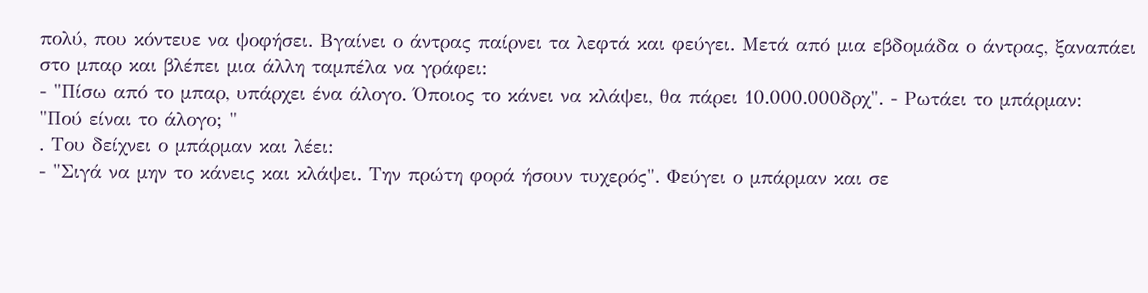πολύ, που κόντευε να ψοφήσει. Βγαίνει ο άντρας παίρνει τα λεφτά και φεύγει. Μετά από μια εβδομάδα ο άντρας, ξαναπάει στο μπαρ και βλέπει μια άλλη ταμπέλα να γράφει:
- "Πίσω από το μπαρ, υπάρχει ένα άλογο. Όποιος το κάνει να κλάψει, θα πάρει 10.000.000δρχ". - Ρωτάει το μπάρμαν:
"Πού είναι το άλογο; "
. Του δείχνει ο μπάρμαν και λέει:
- "Σιγά να μην το κάνεις και κλάψει. Την πρώτη φορά ήσουν τυχερός". Φεύγει ο μπάρμαν και σε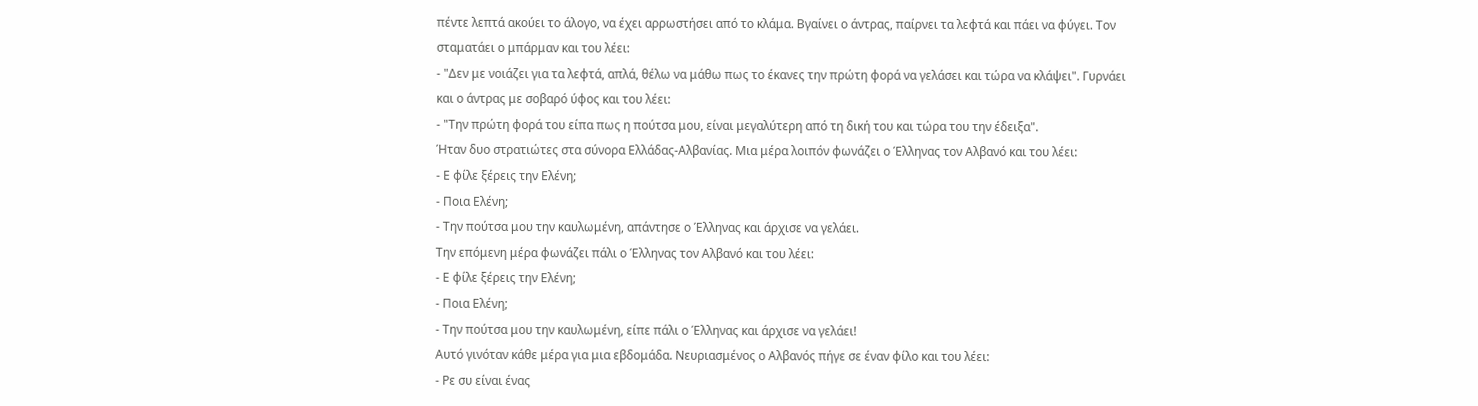πέντε λεπτά ακούει το άλογο, να έχει αρρωστήσει από το κλάμα. Βγαίνει ο άντρας, παίρνει τα λεφτά και πάει να φύγει. Τον σταματάει ο μπάρμαν και του λέει:
- "Δεν με νοιάζει για τα λεφτά, απλά, θέλω να μάθω πως το έκανες την πρώτη φορά να γελάσει και τώρα να κλάψει". Γυρνάει και ο άντρας με σοβαρό ύφος και του λέει:
- "Την πρώτη φορά του είπα πως η πούτσα μου, είναι μεγαλύτερη από τη δική του και τώρα του την έδειξα".
Ήταν δυο στρατιώτες στα σύνορα Ελλάδας-Αλβανίας. Μια μέρα λοιπόν φωνάζει ο Έλληνας τον Αλβανό και του λέει:
- Ε φίλε ξέρεις την Ελένη;
- Ποια Ελένη;
- Την πούτσα μου την καυλωμένη, απάντησε ο Έλληνας και άρχισε να γελάει.
Την επόμενη μέρα φωνάζει πάλι ο Έλληνας τον Αλβανό και του λέει:
- Ε φίλε ξέρεις την Ελένη;
- Ποια Ελένη;
- Την πούτσα μου την καυλωμένη, είπε πάλι ο Έλληνας και άρχισε να γελάει!
Αυτό γινόταν κάθε μέρα για μια εβδομάδα. Νευριασμένος ο Αλβανός πήγε σε έναν φίλο και του λέει:
- Ρε συ είναι ένας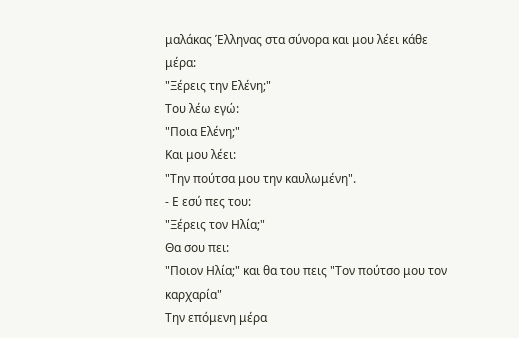μαλάκας Έλληνας στα σύνορα και μου λέει κάθε μέρα:
"Ξέρεις την Ελένη;"
Του λέω εγώ:
"Ποια Ελένη;"
Και μου λέει:
"Την πούτσα μου την καυλωμένη".
- Ε εσύ πες του:
"Ξέρεις τον Ηλία;"
Θα σου πει:
"Ποιον Ηλία;" και θα του πεις "Τον πούτσο μου τον καρχαρία"
Την επόμενη μέρα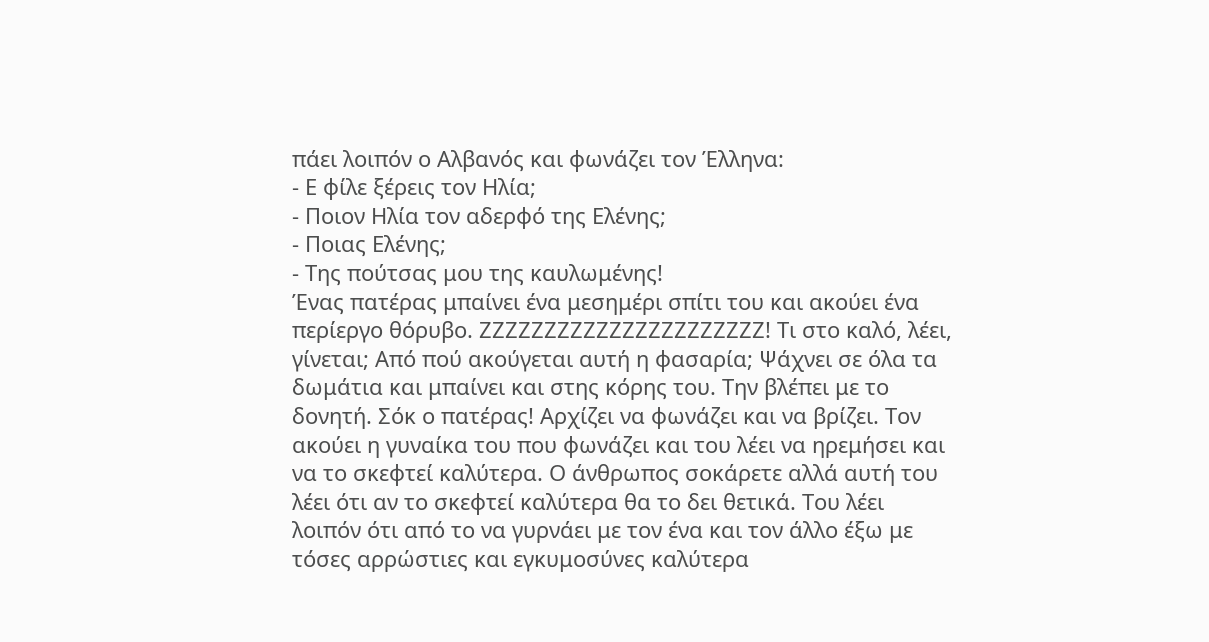πάει λοιπόν ο Αλβανός και φωνάζει τον Έλληνα:
- Ε φίλε ξέρεις τον Ηλία;
- Ποιον Ηλία τον αδερφό της Ελένης;
- Ποιας Ελένης;
- Της πούτσας μου της καυλωμένης!
Ένας πατέρας μπαίνει ένα μεσημέρι σπίτι του και ακούει ένα περίεργο θόρυβο. ΖΖΖΖΖΖΖΖΖΖΖΖΖΖΖΖΖΖΖΖΖΖ! Τι στο καλό, λέει, γίνεται; Από πού ακούγεται αυτή η φασαρία; Ψάχνει σε όλα τα δωμάτια και μπαίνει και στης κόρης του. Την βλέπει με το δονητή. Σόκ ο πατέρας! Αρχίζει να φωνάζει και να βρίζει. Τον ακούει η γυναίκα του που φωνάζει και του λέει να ηρεμήσει και να το σκεφτεί καλύτερα. Ο άνθρωπος σοκάρετε αλλά αυτή του λέει ότι αν το σκεφτεί καλύτερα θα το δει θετικά. Του λέει λοιπόν ότι από το να γυρνάει με τον ένα και τον άλλο έξω με τόσες αρρώστιες και εγκυμοσύνες καλύτερα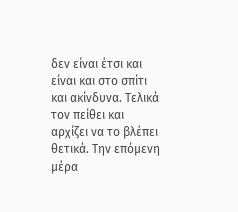δεν είναι έτσι και είναι και στο σπίτι και ακίνδυνα. Τελικά τον πείθει και αρχίζει να το βλέπει θετικά. Την επόμενη μέρα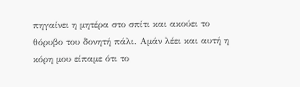πηγαίνει η μητέρα στο σπίτι και ακούει το θόρυβο του δονητή πάλι. Αμάν λέει και αυτή η κόρη μου είπαμε ότι το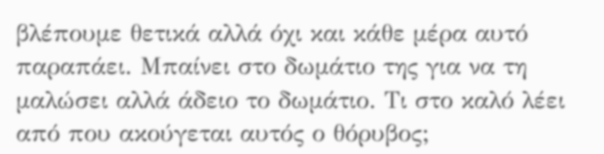βλέπουμε θετικά αλλά όχι και κάθε μέρα αυτό παραπάει. Μπαίνει στο δωμάτιο της για να τη μαλώσει αλλά άδειο το δωμάτιο. Τι στο καλό λέει από που ακούγεται αυτός ο θόρυβος;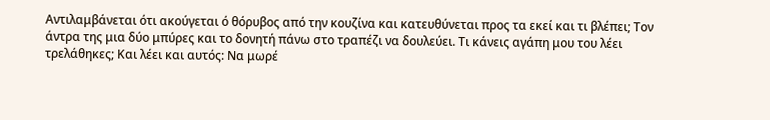Αντιλαμβάνεται ότι ακούγεται ό θόρυβος από την κουζίνα και κατευθύνεται προς τα εκεί και τι βλέπει; Τον άντρα της μια δύο μπύρες και το δονητή πάνω στο τραπέζι να δουλεύει. Τι κάνεις αγάπη μου του λέει τρελάθηκες; Και λέει και αυτός: Να μωρέ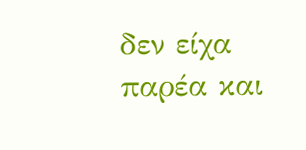δεν είχα παρέα και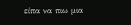είπα να πιω μια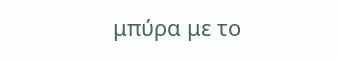μπύρα με το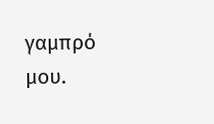γαμπρό μου.